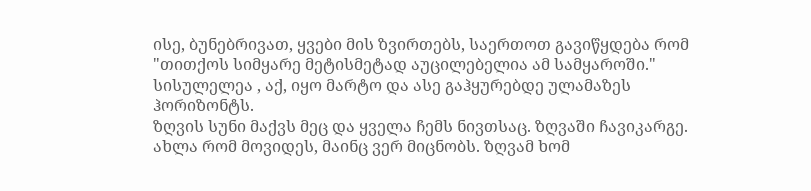ისე, ბუნებრივათ, ყვები მის ზვირთებს, საერთოთ გავიწყდება რომ "თითქოს სიმყარე მეტისმეტად აუცილებელია ამ სამყაროში."
სისულელეა , აქ, იყო მარტო და ასე გაჰყურებდე ულამაზეს ჰორიზონტს.
ზღვის სუნი მაქვს მეც და ყველა ჩემს ნივთსაც. ზღვაში ჩავიკარგე.
ახლა რომ მოვიდეს, მაინც ვერ მიცნობს. ზღვამ ხომ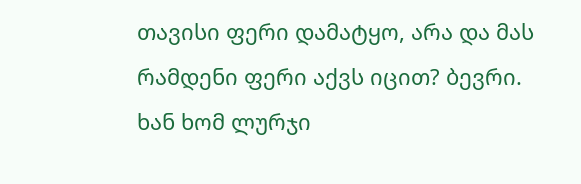თავისი ფერი დამატყო, არა და მას რამდენი ფერი აქვს იცით? ბევრი.
ხან ხომ ლურჯი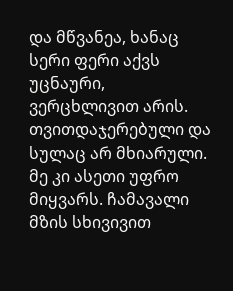და მწვანეა, ხანაც სერი ფერი აქვს უცნაური, ვერცხლივით არის. თვითდაჯერებული და სულაც არ მხიარული.
მე კი ასეთი უფრო მიყვარს. ჩამავალი მზის სხივივით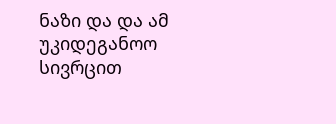ნაზი და და ამ უკიდეგანოო სივრცით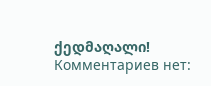ქედმაღალი!
Комментариев нет: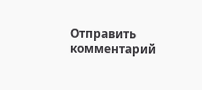Отправить комментарий